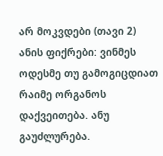არ მოკვდები (თავი 2)
ანის ფიქრები: ვინმეს ოდესმე თუ გამოგიცდიათ რაიმე ორგანოს დაქვეითება. ანუ გაუძლურება.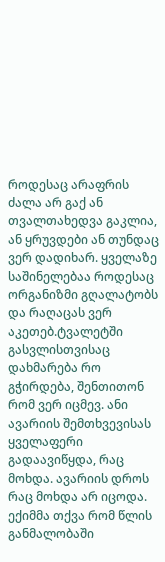როდესაც არაფრის ძალა არ გაქ ან თვალთახედვა გაკლია, ან ყრუვდები ან თუნდაც ვერ დადიხარ. ყველაზე საშინელებაა როდესაც ორგანიზმი გღალატობს და რაღაცას ვერ აკეთებ.ტვალეტში გასვლისთვისაც დახმარება რო გჭირდება, შენთითონ რომ ვერ იცმევ. ანი ავარიის შემთხვევისას ყველაფერი გადაავიწყდა, რაც მოხდა. ავარიის დროს რაც მოხდა არ იცოდა. ექიმმა თქვა რომ წლის განმალობაში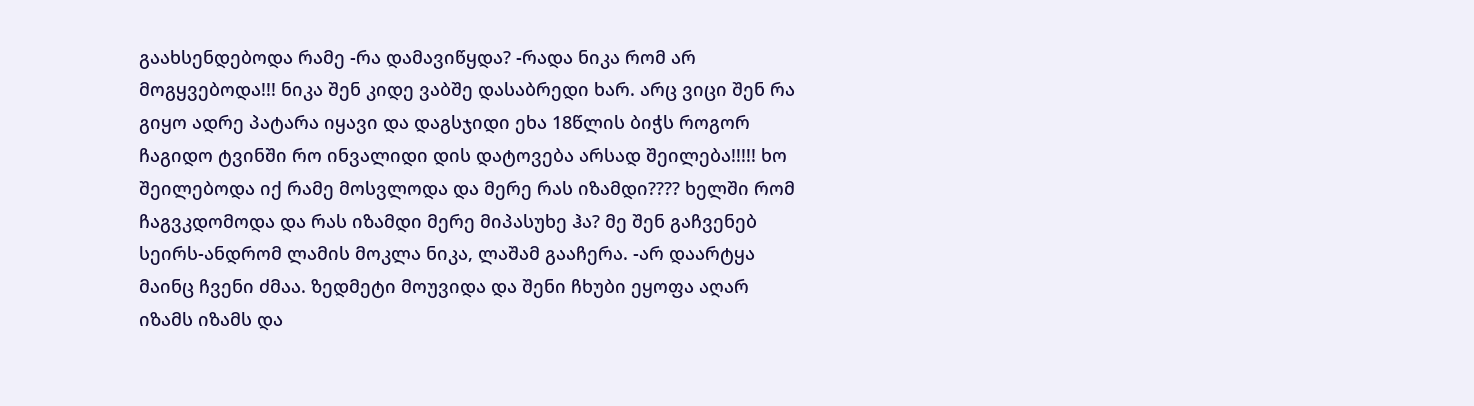გაახსენდებოდა რამე -რა დამავიწყდა? -რადა ნიკა რომ არ მოგყვებოდა!!! ნიკა შენ კიდე ვაბშე დასაბრედი ხარ. არც ვიცი შენ რა გიყო ადრე პატარა იყავი და დაგსჯიდი ეხა 18წლის ბიჭს როგორ ჩაგიდო ტვინში რო ინვალიდი დის დატოვება არსად შეილება!!!!! ხო შეილებოდა იქ რამე მოსვლოდა და მერე რას იზამდი???? ხელში რომ ჩაგვკდომოდა და რას იზამდი მერე მიპასუხე ჰა? მე შენ გაჩვენებ სეირს-ანდრომ ლამის მოკლა ნიკა, ლაშამ გააჩერა. -არ დაარტყა მაინც ჩვენი ძმაა. ზედმეტი მოუვიდა და შენი ჩხუბი ეყოფა აღარ იზამს იზამს და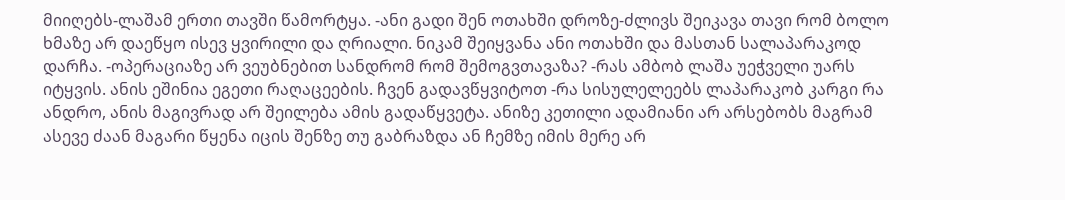მიიღებს-ლაშამ ერთი თავში წამორტყა. -ანი გადი შენ ოთახში დროზე-ძლივს შეიკავა თავი რომ ბოლო ხმაზე არ დაეწყო ისევ ყვირილი და ღრიალი. ნიკამ შეიყვანა ანი ოთახში და მასთან სალაპარაკოდ დარჩა. -ოპერაციაზე არ ვეუბნებით სანდრომ რომ შემოგვთავაზა? -რას ამბობ ლაშა უეჭველი უარს იტყვის. ანის ეშინია ეგეთი რაღაცეების. ჩვენ გადავწყვიტოთ -რა სისულელეებს ლაპარაკობ კარგი რა ანდრო, ანის მაგივრად არ შეილება ამის გადაწყვეტა. ანიზე კეთილი ადამიანი არ არსებობს მაგრამ ასევე ძაან მაგარი წყენა იცის შენზე თუ გაბრაზდა ან ჩემზე იმის მერე არ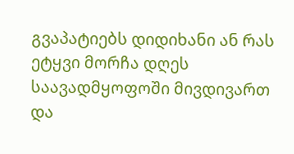გვაპატიებს დიდიხანი ან რას ეტყვი მორჩა დღეს საავადმყოფოში მივდივართ და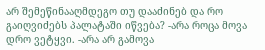არ შემეწინააღმდეგო თუ დააძინებ და რო გაიღვიძებს პალატაში იწვება? -არა როცა მოვა დრო ვეტყვი. -არა არ გამოვა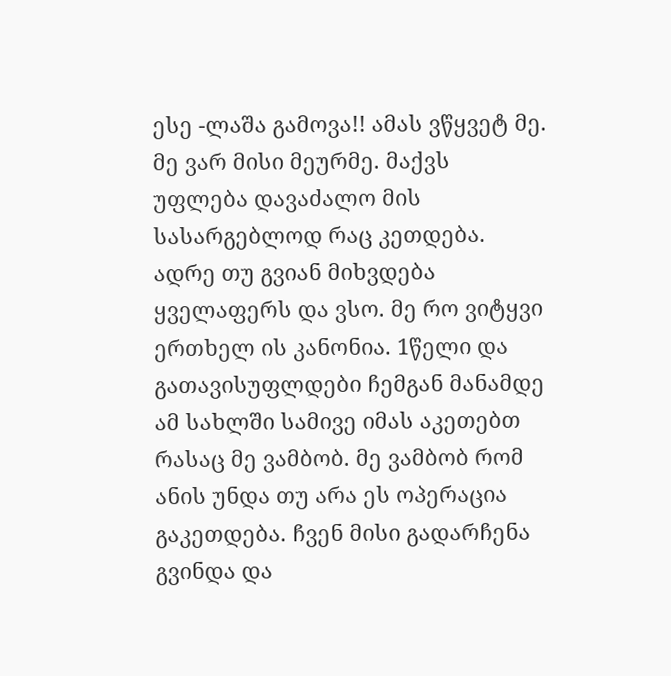ესე -ლაშა გამოვა!! ამას ვწყვეტ მე. მე ვარ მისი მეურმე. მაქვს უფლება დავაძალო მის სასარგებლოდ რაც კეთდება. ადრე თუ გვიან მიხვდება ყველაფერს და ვსო. მე რო ვიტყვი ერთხელ ის კანონია. 1წელი და გათავისუფლდები ჩემგან მანამდე ამ სახლში სამივე იმას აკეთებთ რასაც მე ვამბობ. მე ვამბობ რომ ანის უნდა თუ არა ეს ოპერაცია გაკეთდება. ჩვენ მისი გადარჩენა გვინდა და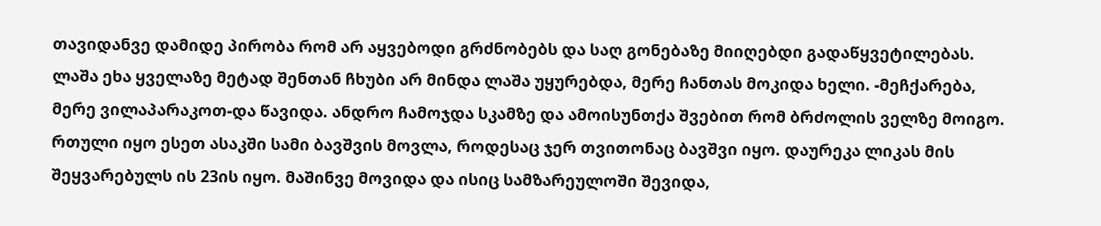თავიდანვე დამიდე პირობა რომ არ აყვებოდი გრძნობებს და საღ გონებაზე მიიღებდი გადაწყვეტილებას. ლაშა ეხა ყველაზე მეტად შენთან ჩხუბი არ მინდა ლაშა უყურებდა, მერე ჩანთას მოკიდა ხელი. -მეჩქარება, მერე ვილაპარაკოთ-და წავიდა. ანდრო ჩამოჯდა სკამზე და ამოისუნთქა შვებით რომ ბრძოლის ველზე მოიგო. რთული იყო ესეთ ასაკში სამი ბავშვის მოვლა, როდესაც ჯერ თვითონაც ბავშვი იყო. დაურეკა ლიკას მის შეყვარებულს ის 23ის იყო. მაშინვე მოვიდა და ისიც სამზარეულოში შევიდა,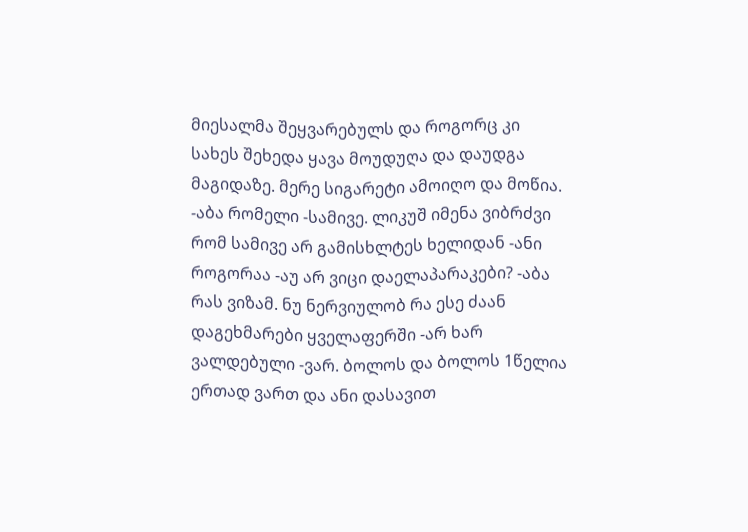მიესალმა შეყვარებულს და როგორც კი სახეს შეხედა ყავა მოუდუღა და დაუდგა მაგიდაზე. მერე სიგარეტი ამოიღო და მოწია. -აბა რომელი -სამივე. ლიკუშ იმენა ვიბრძვი რომ სამივე არ გამისხლტეს ხელიდან -ანი როგორაა -აუ არ ვიცი დაელაპარაკები? -აბა რას ვიზამ. ნუ ნერვიულობ რა ესე ძაან დაგეხმარები ყველაფერში -არ ხარ ვალდებული -ვარ. ბოლოს და ბოლოს 1წელია ერთად ვართ და ანი დასავით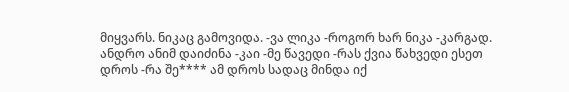მიყვარს. ნიკაც გამოვიდა. -ვა ლიკა -როგორ ხარ ნიკა -კარგად. ანდრო ანიმ დაიძინა -კაი -მე წავედი -რას ქვია წახვედი ესეთ დროს -რა შე**** ამ დროს სადაც მინდა იქ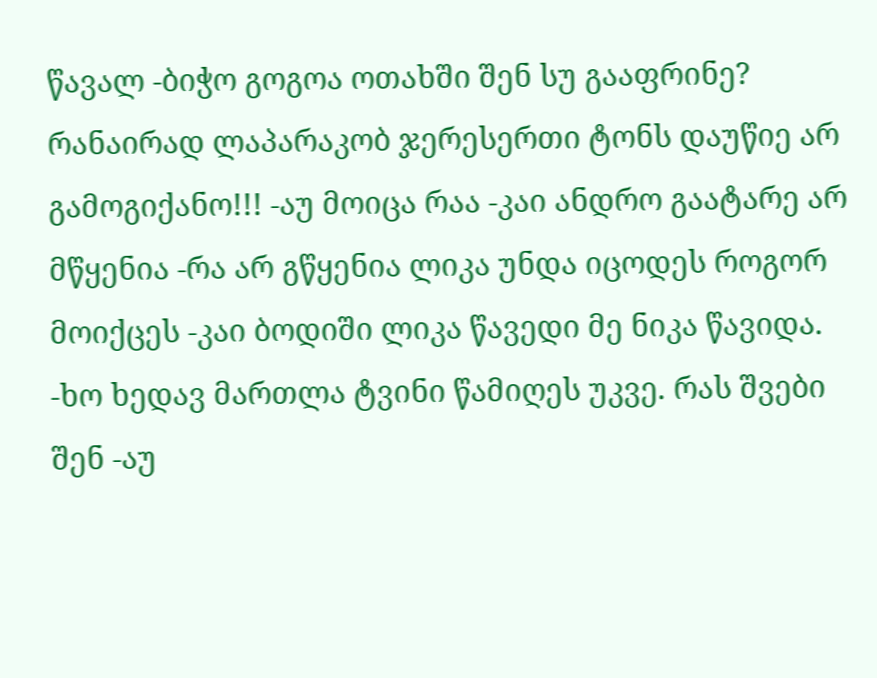წავალ -ბიჭო გოგოა ოთახში შენ სუ გააფრინე? რანაირად ლაპარაკობ ჯერესერთი ტონს დაუწიე არ გამოგიქანო!!! -აუ მოიცა რაა -კაი ანდრო გაატარე არ მწყენია -რა არ გწყენია ლიკა უნდა იცოდეს როგორ მოიქცეს -კაი ბოდიში ლიკა წავედი მე ნიკა წავიდა. -ხო ხედავ მართლა ტვინი წამიღეს უკვე. რას შვები შენ -აუ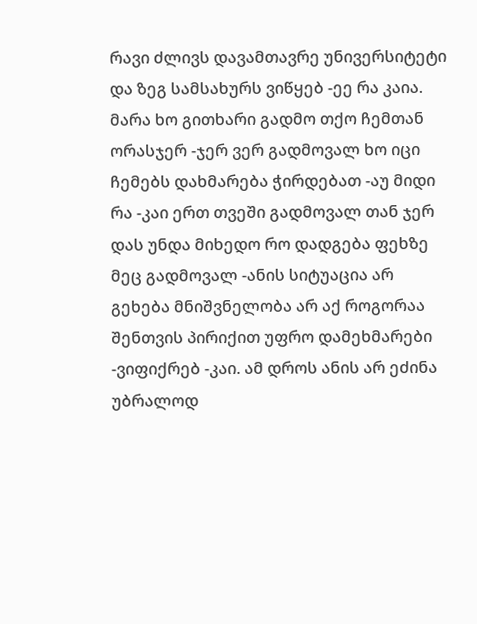რავი ძლივს დავამთავრე უნივერსიტეტი და ზეგ სამსახურს ვიწყებ -ეე რა კაია. მარა ხო გითხარი გადმო თქო ჩემთან ორასჯერ -ჯერ ვერ გადმოვალ ხო იცი ჩემებს დახმარება ჭირდებათ -აუ მიდი რა -კაი ერთ თვეში გადმოვალ თან ჯერ დას უნდა მიხედო რო დადგება ფეხზე მეც გადმოვალ -ანის სიტუაცია არ გეხება მნიშვნელობა არ აქ როგორაა შენთვის პირიქით უფრო დამეხმარები -ვიფიქრებ -კაი. ამ დროს ანის არ ეძინა უბრალოდ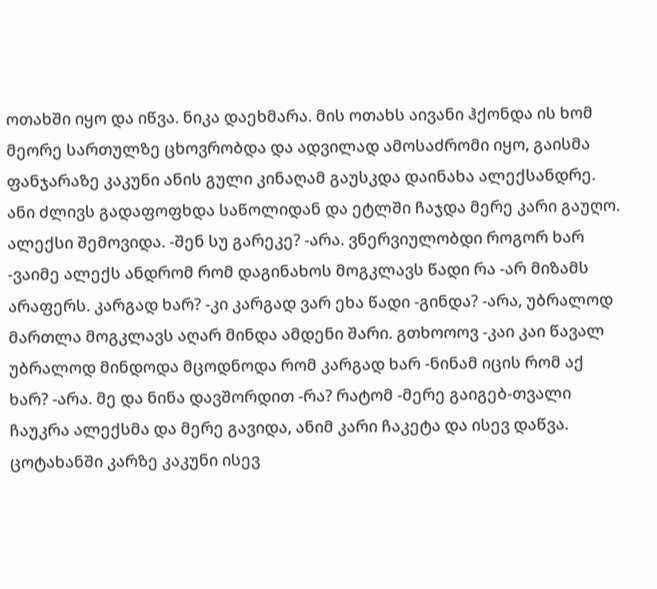ოთახში იყო და იწვა. ნიკა დაეხმარა. მის ოთახს აივანი ჰქონდა ის ხომ მეორე სართულზე ცხოვრობდა და ადვილად ამოსაძრომი იყო, გაისმა ფანჯარაზე კაკუნი ანის გული კინაღამ გაუსკდა დაინახა ალექსანდრე. ანი ძლივს გადაფოფხდა საწოლიდან და ეტლში ჩაჯდა მერე კარი გაუღო. ალექსი შემოვიდა. -შენ სუ გარეკე? -არა. ვნერვიულობდი როგორ ხარ -ვაიმე ალექს ანდრომ რომ დაგინახოს მოგკლავს წადი რა -არ მიზამს არაფერს. კარგად ხარ? -კი კარგად ვარ ეხა წადი -გინდა? -არა, უბრალოდ მართლა მოგკლავს აღარ მინდა ამდენი შარი. გთხოოოვ -კაი კაი წავალ უბრალოდ მინდოდა მცოდნოდა რომ კარგად ხარ -ნინამ იცის რომ აქ ხარ? -არა. მე და ნინა დავშორდით -რა? რატომ -მერე გაიგებ-თვალი ჩაუკრა ალექსმა და მერე გავიდა, ანიმ კარი ჩაკეტა და ისევ დაწვა. ცოტახანში კარზე კაკუნი ისევ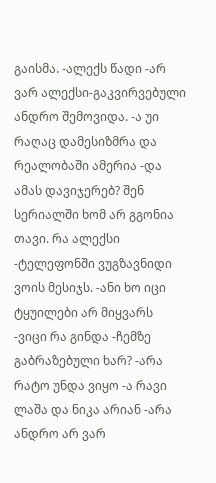გაისმა. -ალექს წადი -არ ვარ ალექსი-გაკვირვებული ანდრო შემოვიდა. -ა უი რაღაც დამესიზმრა და რეალობაში ამერია -და ამას დავიჯერებ? შენ სერიალში ხომ არ გგონია თავი. რა ალექსი -ტელეფონში ვუგზავნიდი ვოის მესიჯს. -ანი ხო იცი ტყუილები არ მიყვარს -ვიცი რა გინდა -ჩემზე გაბრაზებული ხარ? -არა რატო უნდა ვიყო -ა რავი ლაშა და ნიკა არიან -არა ანდრო არ ვარ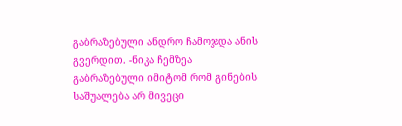გაბრაზებული ანდრო ჩამოჯდა ანის გვერდით. -ნიკა ჩემზეა გაბრაზებული იმიტომ რომ გინების საშუალება არ მივეცი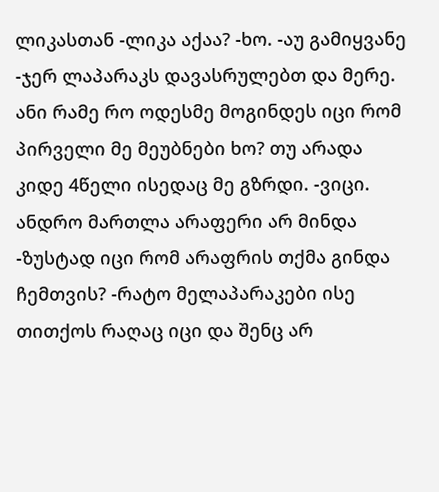ლიკასთან -ლიკა აქაა? -ხო. -აუ გამიყვანე -ჯერ ლაპარაკს დავასრულებთ და მერე. ანი რამე რო ოდესმე მოგინდეს იცი რომ პირველი მე მეუბნები ხო? თუ არადა კიდე 4წელი ისედაც მე გზრდი. -ვიცი. ანდრო მართლა არაფერი არ მინდა -ზუსტად იცი რომ არაფრის თქმა გინდა ჩემთვის? -რატო მელაპარაკები ისე თითქოს რაღაც იცი და შენც არ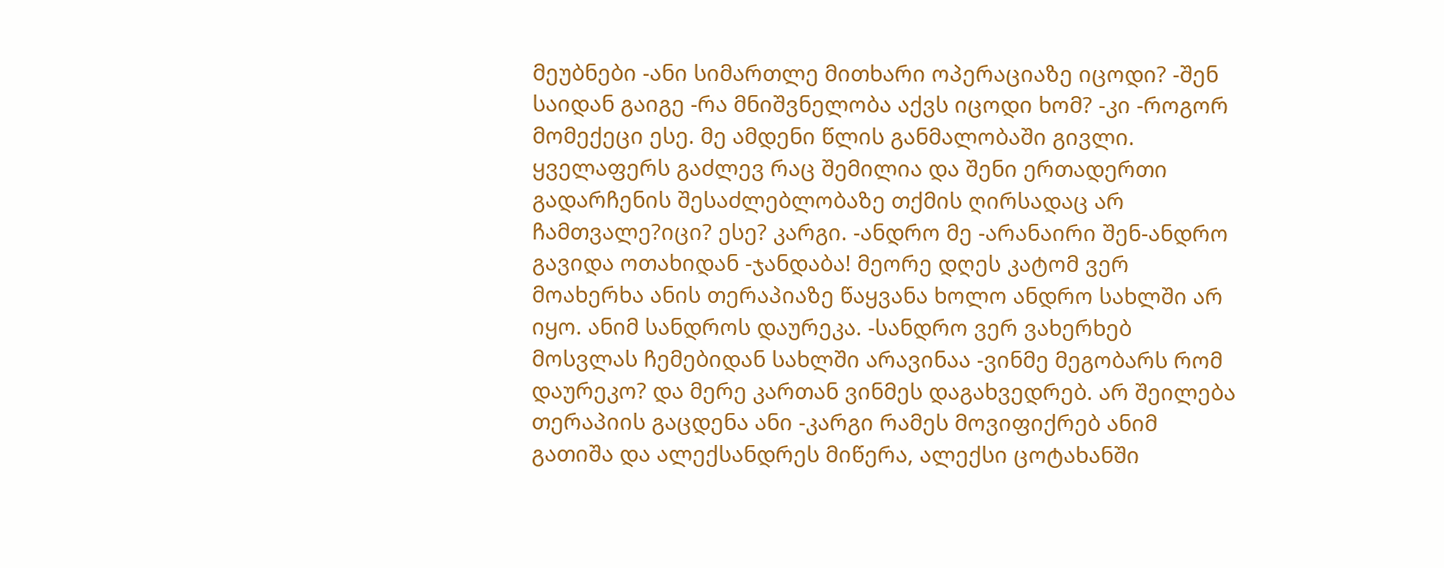მეუბნები -ანი სიმართლე მითხარი ოპერაციაზე იცოდი? -შენ საიდან გაიგე -რა მნიშვნელობა აქვს იცოდი ხომ? -კი -როგორ მომექეცი ესე. მე ამდენი წლის განმალობაში გივლი. ყველაფერს გაძლევ რაც შემილია და შენი ერთადერთი გადარჩენის შესაძლებლობაზე თქმის ღირსადაც არ ჩამთვალე?იცი? ესე? კარგი. -ანდრო მე -არანაირი შენ-ანდრო გავიდა ოთახიდან -ჯანდაბა! მეორე დღეს კატომ ვერ მოახერხა ანის თერაპიაზე წაყვანა ხოლო ანდრო სახლში არ იყო. ანიმ სანდროს დაურეკა. -სანდრო ვერ ვახერხებ მოსვლას ჩემებიდან სახლში არავინაა -ვინმე მეგობარს რომ დაურეკო? და მერე კართან ვინმეს დაგახვედრებ. არ შეილება თერაპიის გაცდენა ანი -კარგი რამეს მოვიფიქრებ ანიმ გათიშა და ალექსანდრეს მიწერა, ალექსი ცოტახანში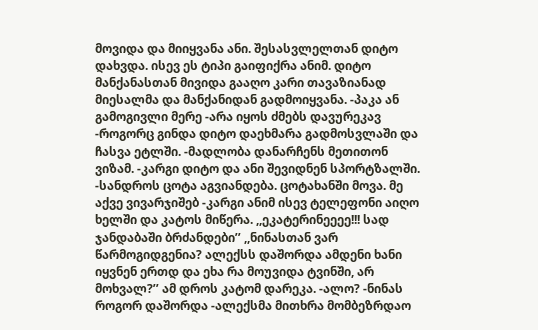მოვიდა და მიიყვანა ანი. შესასვლელთან დიტო დახვდა. ისევ ეს ტიპი გაიფიქრა ანიმ. დიტო მანქანასთან მივიდა გააღო კარი თავაზიანად მიესალმა და მანქანიდან გადმოიყვანა. -პაკა ან გამოგივლი მერე -არა იყოს ძმებს დავურეკავ -როგორც გინდა დიტო დაეხმარა გადმოსვლაში და ჩასვა ეტლში. -მადლობა დანარჩენს მეთითონ ვიზამ. -კარგი დიტო და ანი შევიდნენ სპორტზალში. -სანდროს ცოტა აგვიანდება. ცოტახანში მოვა. მე აქვე ვივარჯიშებ -კარგი ანიმ ისევ ტელეფონი აიღო ხელში და კატოს მიწერა. ,,ეკატერინეეეე!!! სად ჯანდაბაში ბრძანდები’’ ,,ნინასთან ვარ წარმოგიდგენია? ალექსს დაშორდა ამდენი ხანი იყვნენ ერთდ და ეხა რა მოუვიდა ტვინში, არ მოხვალ?’’ ამ დროს კატომ დარეკა. -ალო? -ნინას როგორ დაშორდა -ალექსმა მითხრა მომბეზრდაო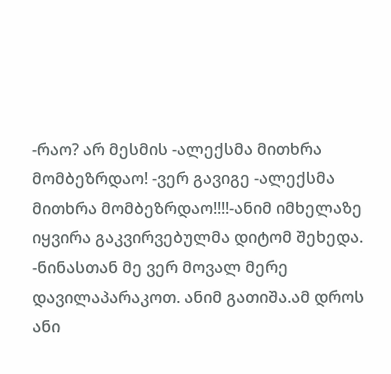-რაო? არ მესმის -ალექსმა მითხრა მომბეზრდაო! -ვერ გავიგე -ალექსმა მითხრა მომბეზრდაო!!!!-ანიმ იმხელაზე იყვირა გაკვირვებულმა დიტომ შეხედა. -ნინასთან მე ვერ მოვალ მერე დავილაპარაკოთ. ანიმ გათიშა.ამ დროს ანი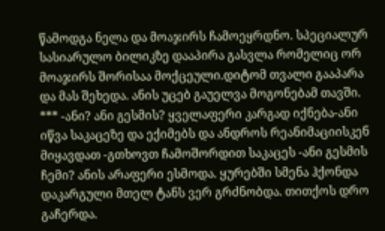წამოდგა ნელა და მოაჯირს ჩამოეყრდნო. სპეციალურ სასიარულო ბილიკზე დააპირა გასვლა რომელიც ორ მოაჯირს შორისაა მოქცეული.დიტომ თვალი გააპარა და მას შეხედა. ანის უცებ გაუელვა მოგონებამ თავში. *** -ანი? ანი გესმის? ყველაფერი კარგად იქნება-ანი იწვა საკაცეზე და ექიმებს და ანდროს რეანიმაციისკენ მიყავდათ -გთხოვთ ჩამოშორდით საკაცეს -ანი გესმის ჩემი? ანის არაფერი ესმოდა. ყურებში სმენა ჰქონდა დაკარგული მთელ ტანს ვერ გრძნობდა. თითქოს დრო გაჩერდა.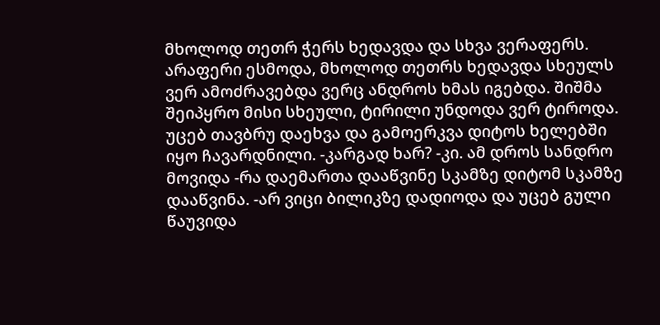მხოლოდ თეთრ ჭერს ხედავდა და სხვა ვერაფერს. არაფერი ესმოდა, მხოლოდ თეთრს ხედავდა სხეულს ვერ ამოძრავებდა ვერც ანდროს ხმას იგებდა. შიშმა შეიპყრო მისი სხეული, ტირილი უნდოდა ვერ ტიროდა. უცებ თავბრუ დაეხვა და გამოერკვა დიტოს ხელებში იყო ჩავარდნილი. -კარგად ხარ? -კი. ამ დროს სანდრო მოვიდა -რა დაემართა დააწვინე სკამზე დიტომ სკამზე დააწვინა. -არ ვიცი ბილიკზე დადიოდა და უცებ გული წაუვიდა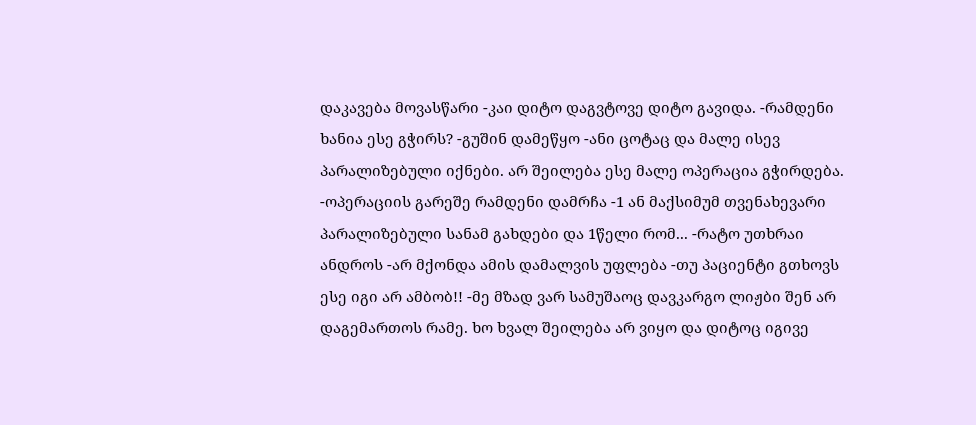დაკავება მოვასწარი -კაი დიტო დაგვტოვე დიტო გავიდა. -რამდენი ხანია ესე გჭირს? -გუშინ დამეწყო -ანი ცოტაც და მალე ისევ პარალიზებული იქნები. არ შეილება ესე მალე ოპერაცია გჭირდება. -ოპერაციის გარეშე რამდენი დამრჩა -1 ან მაქსიმუმ თვენახევარი პარალიზებული სანამ გახდები და 1წელი რომ... -რატო უთხრაი ანდროს -არ მქონდა ამის დამალვის უფლება -თუ პაციენტი გთხოვს ესე იგი არ ამბობ!! -მე მზად ვარ სამუშაოც დავკარგო ლიჟბი შენ არ დაგემართოს რამე. ხო ხვალ შეილება არ ვიყო და დიტოც იგივე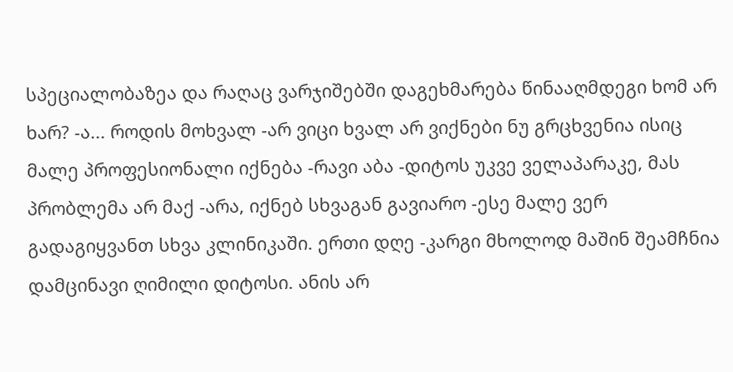სპეციალობაზეა და რაღაც ვარჯიშებში დაგეხმარება წინააღმდეგი ხომ არ ხარ? -ა... როდის მოხვალ -არ ვიცი ხვალ არ ვიქნები ნუ გრცხვენია ისიც მალე პროფესიონალი იქნება -რავი აბა -დიტოს უკვე ველაპარაკე, მას პრობლემა არ მაქ -არა, იქნებ სხვაგან გავიარო -ესე მალე ვერ გადაგიყვანთ სხვა კლინიკაში. ერთი დღე -კარგი მხოლოდ მაშინ შეამჩნია დამცინავი ღიმილი დიტოსი. ანის არ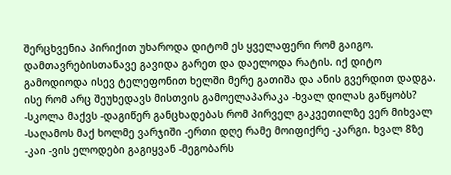შერცხვენია პირიქით უხაროდა დიტომ ეს ყველაფერი რომ გაიგო. დამთავრებისთანავე გავიდა გარეთ და დაელოდა რატის. იქ დიტო გამოდიოდა ისევ ტელეფონით ხელში მერე გათიშა და ანის გვერდით დადგა. ისე რომ არც შეუხედავს მისთვის გამოელაპარაკა -ხვალ დილას გაწყობს? -სკოლა მაქვს -დაგიწერ განცხადებას რომ პირველ გაკვეთილზე ვერ მიხვალ -საღამოს მაქ ხოლმე ვარჯიში -ერთი დღე რამე მოიფიქრე -კარგი. ხვალ 8ზე -კაი -ვის ელოდები გაგიყვან -მეგობარს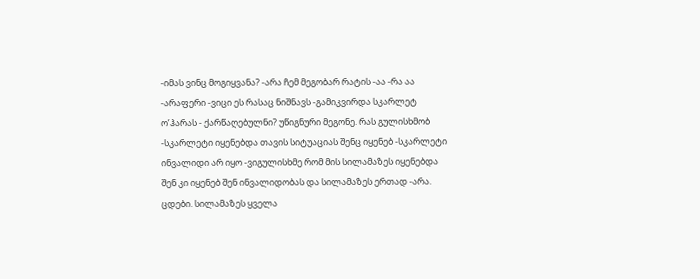-იმას ვინც მოგიყვანა? -არა ჩემ მეგობარ რატის -აა -რა აა -არაფერი -ვიცი ეს რასაც ნიშნავს -გამიკვირდა სკარლეტ ო’ჰარას - ქარწაღებულნი? უწიგნური მეგონე. რას გულისხმობ -სკარლეტი იყენებდა თავის სიტუაციას შენც იყენებ -სკარლეტი ინვალიდი არ იყო -ვიგულისხმე რომ მის სილამაზეს იყენებდა შენ კი იყენებ შენ ინვალიდობას და სილამაზეს ერთად -არა. ცდები. სილამაზეს ყველა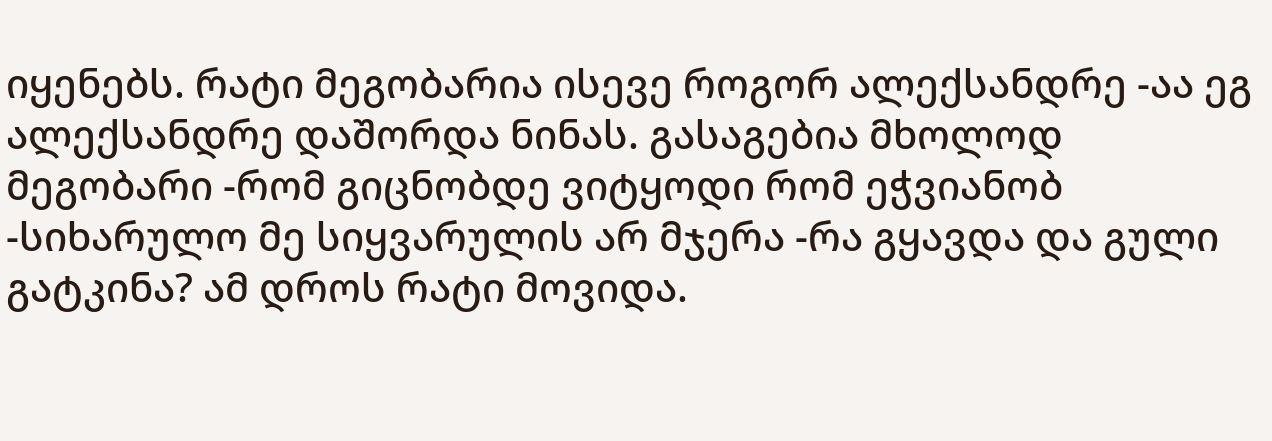იყენებს. რატი მეგობარია ისევე როგორ ალექსანდრე -აა ეგ ალექსანდრე დაშორდა ნინას. გასაგებია მხოლოდ მეგობარი -რომ გიცნობდე ვიტყოდი რომ ეჭვიანობ -სიხარულო მე სიყვარულის არ მჯერა -რა გყავდა და გული გატკინა? ამ დროს რატი მოვიდა.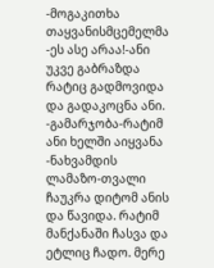-მოგაკითხა თაყვანისმცემელმა -ეს ასე არაა!-ანი უკვე გაბრაზდა რატიც გადმოვიდა და გადაკოცნა ანი. -გამარჯობა-რატიმ ანი ხელში აიყვანა -ნახვამდის ლამაზო-თვალი ჩაუკრა დიტომ ანის და წავიდა. რატიმ მანქანაში ჩასვა და ეტლიც ჩადო. მერე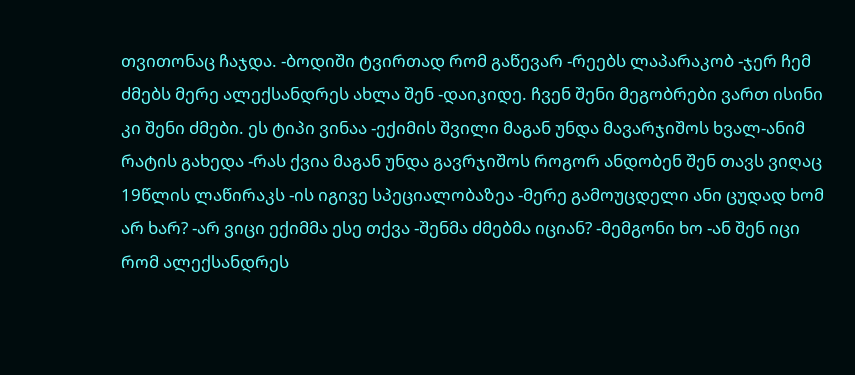თვითონაც ჩაჯდა. -ბოდიში ტვირთად რომ გაწევარ -რეებს ლაპარაკობ -ჯერ ჩემ ძმებს მერე ალექსანდრეს ახლა შენ -დაიკიდე. ჩვენ შენი მეგობრები ვართ ისინი კი შენი ძმები. ეს ტიპი ვინაა -ექიმის შვილი მაგან უნდა მავარჯიშოს ხვალ-ანიმ რატის გახედა -რას ქვია მაგან უნდა გავრჯიშოს როგორ ანდობენ შენ თავს ვიღაც 19წლის ლაწირაკს -ის იგივე სპეციალობაზეა -მერე გამოუცდელი ანი ცუდად ხომ არ ხარ? -არ ვიცი ექიმმა ესე თქვა -შენმა ძმებმა იციან? -მემგონი ხო -ან შენ იცი რომ ალექსანდრეს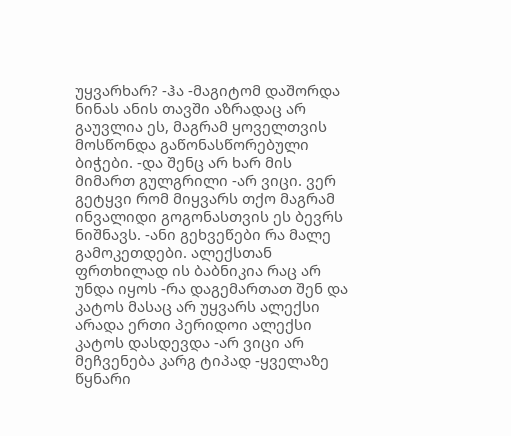უყვარხარ? -ჰა -მაგიტომ დაშორდა ნინას ანის თავში აზრადაც არ გაუვლია ეს, მაგრამ ყოველთვის მოსწონდა გაწონასწორებული ბიჭები. -და შენც არ ხარ მის მიმართ გულგრილი -არ ვიცი. ვერ გეტყვი რომ მიყვარს თქო მაგრამ ინვალიდი გოგონასთვის ეს ბევრს ნიშნავს. -ანი გეხვეწები რა მალე გამოკეთდები. ალექსთან ფრთხილად ის ბაბნიკია რაც არ უნდა იყოს -რა დაგემართათ შენ და კატოს მასაც არ უყვარს ალექსი არადა ერთი პერიდოი ალექსი კატოს დასდევდა -არ ვიცი არ მეჩვენება კარგ ტიპად -ყველაზე წყნარი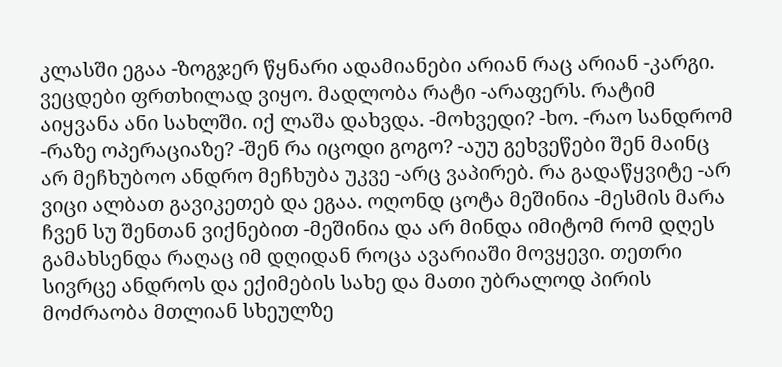კლასში ეგაა -ზოგჯერ წყნარი ადამიანები არიან რაც არიან -კარგი. ვეცდები ფრთხილად ვიყო. მადლობა რატი -არაფერს. რატიმ აიყვანა ანი სახლში. იქ ლაშა დახვდა. -მოხვედი? -ხო. -რაო სანდრომ -რაზე ოპერაციაზე? -შენ რა იცოდი გოგო? -აუუ გეხვეწები შენ მაინც არ მეჩხუბოო ანდრო მეჩხუბა უკვე -არც ვაპირებ. რა გადაწყვიტე -არ ვიცი ალბათ გავიკეთებ და ეგაა. ოღონდ ცოტა მეშინია -მესმის მარა ჩვენ სუ შენთან ვიქნებით -მეშინია და არ მინდა იმიტომ რომ დღეს გამახსენდა რაღაც იმ დღიდან როცა ავარიაში მოვყევი. თეთრი სივრცე ანდროს და ექიმების სახე და მათი უბრალოდ პირის მოძრაობა მთლიან სხეულზე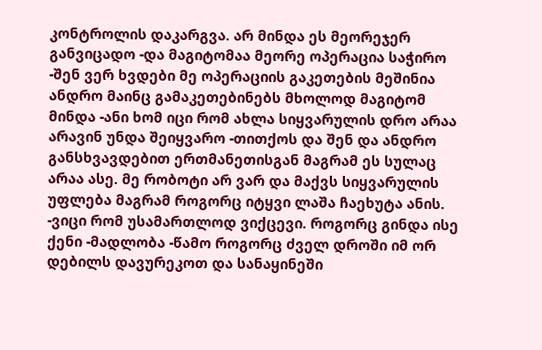კონტროლის დაკარგვა. არ მინდა ეს მეორეჯერ განვიცადო -და მაგიტომაა მეორე ოპერაცია საჭირო -შენ ვერ ხვდები მე ოპერაციის გაკეთების მეშინია ანდრო მაინც გამაკეთებინებს მხოლოდ მაგიტომ მინდა -ანი ხომ იცი რომ ახლა სიყვარულის დრო არაა არავინ უნდა შეიყვარო -თითქოს და შენ და ანდრო განსხვავდებით ერთმანეთისგან მაგრამ ეს სულაც არაა ასე. მე რობოტი არ ვარ და მაქვს სიყვარულის უფლება მაგრამ როგორც იტყვი ლაშა ჩაეხუტა ანის. -ვიცი რომ უსამართლოდ ვიქცევი. როგორც გინდა ისე ქენი -მადლობა -წამო როგორც ძველ დროში იმ ორ დებილს დავურეკოთ და სანაყინეში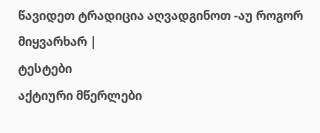წავიდეთ ტრადიცია აღვადგინოთ -აუ როგორ მიყვარხარ |
ტესტები
აქტიური მწერლები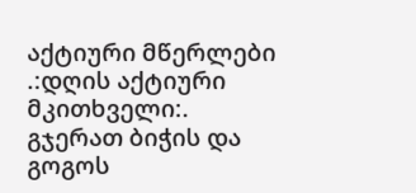აქტიური მწერლები
.:დღის აქტიური მკითხველი:.
გჯერათ ბიჭის და გოგოს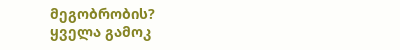მეგობრობის?
ყველა გამოკ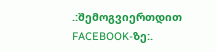.:შემოგვიერთდით FACEBOOK-ზე:.